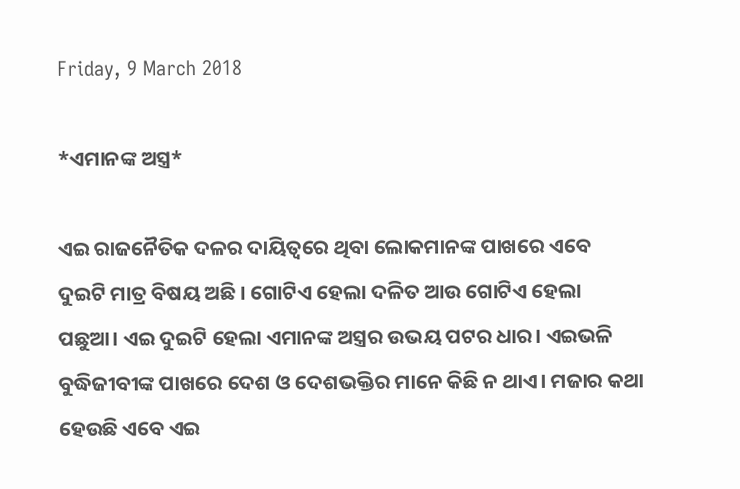Friday, 9 March 2018

*ଏମାନଙ୍କ ଅସ୍ତ୍ର*

ଏଇ ରାଜନୈତିକ ଦଳର ଦାୟିତ୍ୱରେ ଥିବା ଲୋକମାନଙ୍କ ପାଖରେ ଏବେ ଦୁଇଟି ମାତ୍ର ବିଷୟ ଅଛି । ଗୋଟିଏ ହେଲା ଦଳିତ ଆଉ ଗୋଟିଏ ହେଲା ପଛୁଆ। ଏଇ ଦୁଇଟି ହେଲା ଏମାନଙ୍କ ଅସ୍ତ୍ରର ଉଭୟ ପଟର ଧାର। ଏଇଭଳି ବୁଦ୍ଧିଜୀବୀଙ୍କ ପାଖରେ ଦେଶ ଓ ଦେଶଭକ୍ତିର ମାନେ କିଛି ନ ଥାଏ। ମଜାର କଥା ହେଉଛି ଏବେ ଏଇ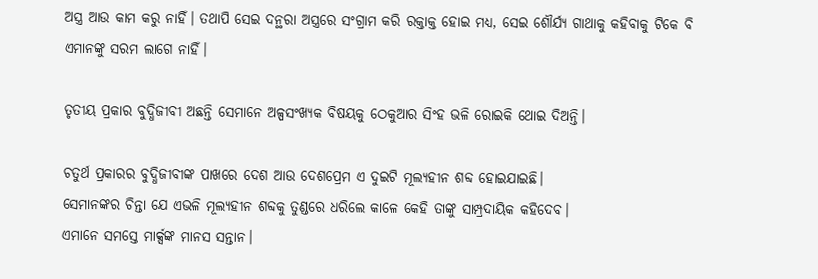ଅସ୍ତ୍ର ଆଉ କାମ କରୁ ନାହିଁ। ତଥାପି ସେଇ ଦନ୍ଥରା ଅସ୍ତ୍ରରେ ସଂଗ୍ରାମ କରି ରକ୍ତାକ୍ତ ହୋଇ ମଧ୍ୟ, ସେଇ ଶୌର୍ଯ୍ୟ ଗାଥାକୁ କହିବାକୁ ଟିକେ ବି ଏମାନଙ୍କୁ ସରମ ଲାଗେ ନାହିଁ।

ତୃତୀୟ ପ୍ରକାର ବୁଦ୍ଧିଜୀବୀ ଅଛନ୍ତି ସେମାନେ ଅଳ୍ପସଂଖ୍ୟକ ବିଷୟକୁ ଠେକୁଆର ସିଂହ ଭଳି ରୋଇକି ଥୋଇ ଦିଅନ୍ତି।

ଚତୁର୍ଥ ପ୍ରକାରର ବୁଦ୍ଧିଜୀବୀଙ୍କ ପାଖରେ ଦେଶ ଆଉ ଦେଶପ୍ରେମ ଏ ଦୁଇଟି ମୂଲ୍ୟହୀନ ଶବ୍ଦ ହୋଇଯାଇଛି।
ସେମାନଙ୍କର ଚିନ୍ତା ଯେ ଏଭଳି ମୂଲ୍ୟହୀନ ଶବ୍ଦକୁ ତୁଣ୍ଡରେ ଧରିଲେ କାଳେ କେହି ତାଙ୍କୁ ସାମ୍ପ୍ରଦାୟିକ କହିଦେବ।
ଏମାନେ ସମସ୍ତେ ମାର୍କ୍ସଙ୍କ ମାନସ ସନ୍ତାନ।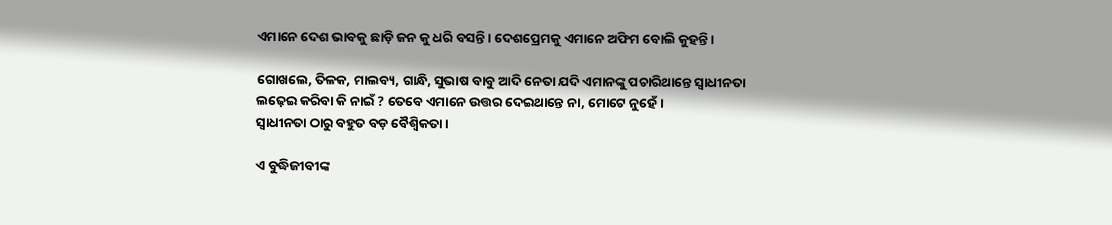ଏମାନେ ଦେଶ ଭାବକୁ ଛାଡ଼ି ଜନ କୁ ଧରି ବସନ୍ତି। ଦେଶପ୍ରେମକୁ ଏମାନେ ଅଫିମ ବୋଲି କୁହନ୍ତି।

ଗୋଖଲେ, ତିଳକ, ମାଲବ୍ୟ, ଗାନ୍ଧି, ସୁଭାଷ ବାବୁ ଆଦି ନେତା ଯଦି ଏମାନଙ୍କୁ ପଚାରିଥାନ୍ତେ ସ୍ୱାଧୀନତା ଲଢ଼େଇ କରିବା କି ନାଇଁ ? ତେବେ ଏମାନେ ଉତ୍ତର ଦେଇଥାନ୍ତେ ନା, ମୋଟେ ନୁହେଁ।
ସ୍ୱାଧୀନତା ଠାରୁ ବହୁତ ବଡ଼ ବୈଶ୍ବିକତା।

ଏ ବୁଦ୍ଧିଜୀବୀଙ୍କ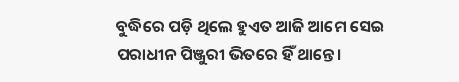ବୁଦ୍ଧିରେ ପଡ଼ି ଥିଲେ ହୁଏତ ଆଜି ଆମେ ସେଇ ପରାଧୀନ ପିଞ୍ଜୁରୀ ଭିତରେ ହିଁ ଥାନ୍ତେ।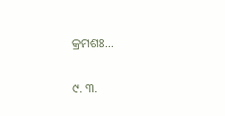କ୍ରମଶଃ...

୯. ୩.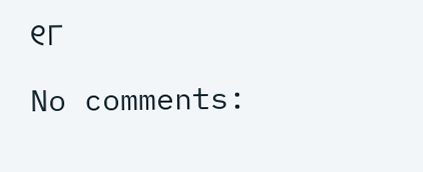୧୮

No comments: